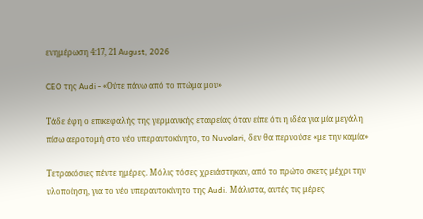ενημέρωση 4:17, 21 August, 2026

CEO της Audi - «Ούτε πάνω από το πτώμα μου»

Τάδε έφη ο επικεφαλής της γερμανικής εταιρείας όταν είπε ότι η ιδέα για μία μεγάλη πίσω αεροτομή στο νέο υπεραυτοκίνητο, το Nuvolari, δεν θα περνούσε «με την καμία»

Τετρακόσιες πέντε ημέρες. Μόλις τόσες χρειάστηκαν, από το πρώτο σκετς μέχρι την υλοποίηση, για το νέο υπεραυτοκίνητο της Audi. Μάλιστα, αυτές τις μέρες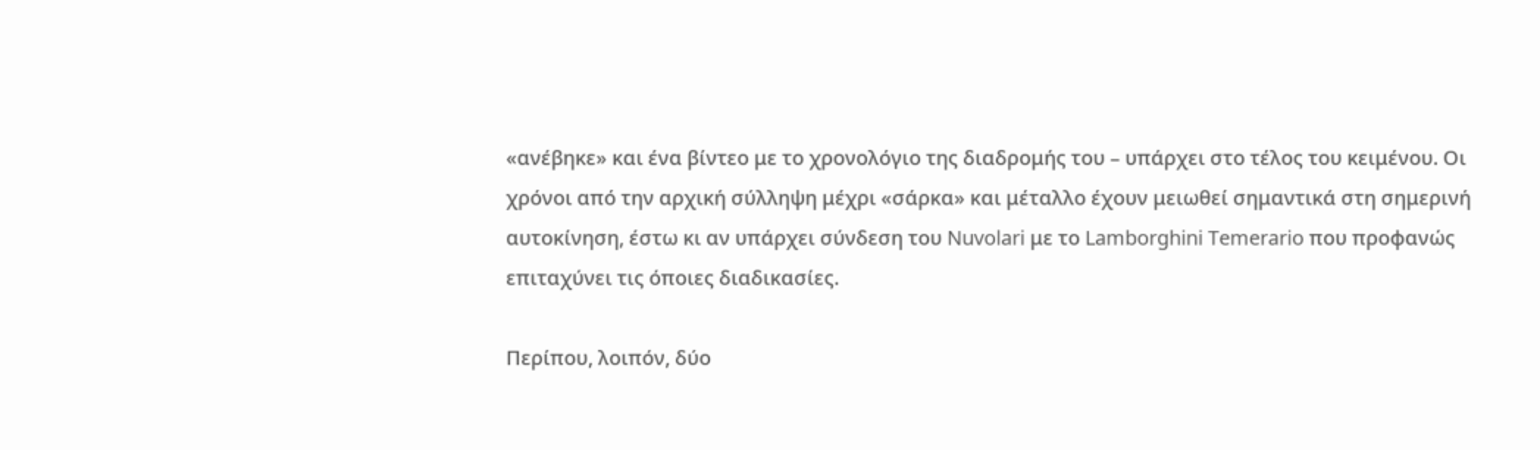«ανέβηκε» και ένα βίντεο με το χρονολόγιο της διαδρομής του – υπάρχει στο τέλος του κειμένου. Οι χρόνοι από την αρχική σύλληψη μέχρι «σάρκα» και μέταλλο έχουν μειωθεί σημαντικά στη σημερινή αυτοκίνηση, έστω κι αν υπάρχει σύνδεση του Nuvolari με το Lamborghini Temerario που προφανώς επιταχύνει τις όποιες διαδικασίες.

Περίπου, λοιπόν, δύο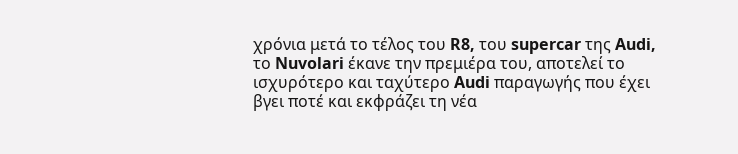χρόνια μετά το τέλος του R8, του supercar της Audi, το Nuvolari έκανε την πρεμιέρα του, αποτελεί το ισχυρότερο και ταχύτερο Audi παραγωγής που έχει βγει ποτέ και εκφράζει τη νέα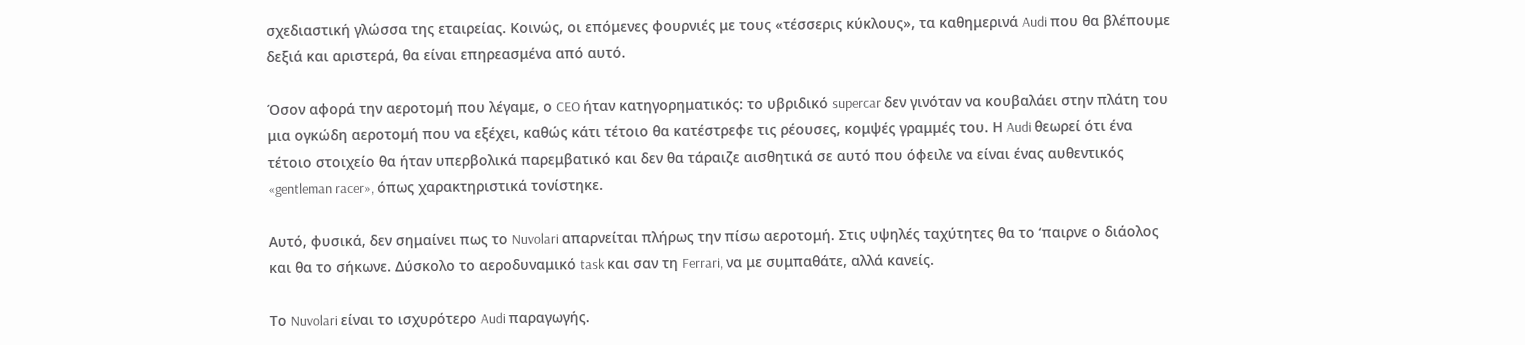σχεδιαστική γλώσσα της εταιρείας. Κοινώς, οι επόμενες φουρνιές με τoυς «τέσσερις κύκλους», τα καθημερινά Audi που θα βλέπουμε δεξιά και αριστερά, θα είναι επηρεασμένα από αυτό.

Όσον αφορά την αεροτομή που λέγαμε, ο CEO ήταν κατηγορηματικός: το υβριδικό supercar δεν γινόταν να κουβαλάει στην πλάτη του μια ογκώδη αεροτομή που να εξέχει, καθώς κάτι τέτοιο θα κατέστρεφε τις ρέουσες, κομψές γραμμές του. Η Audi θεωρεί ότι ένα τέτοιο στοιχείο θα ήταν υπερβολικά παρεμβατικό και δεν θα τάραιζε αισθητικά σε αυτό που όφειλε να είναι ένας αυθεντικός «gentleman racer», όπως χαρακτηριστικά τονίστηκε.

Αυτό, φυσικά, δεν σημαίνει πως το Nuvolari απαρνείται πλήρως την πίσω αεροτομή. Στις υψηλές ταχύτητες θα το ‘παιρνε ο διάολος και θα το σήκωνε. Δύσκολο το αεροδυναμικό task και σαν τη Ferrari, να με συμπαθάτε, αλλά κανείς.

Το Nuvolari είναι το ισχυρότερο Audi παραγωγής.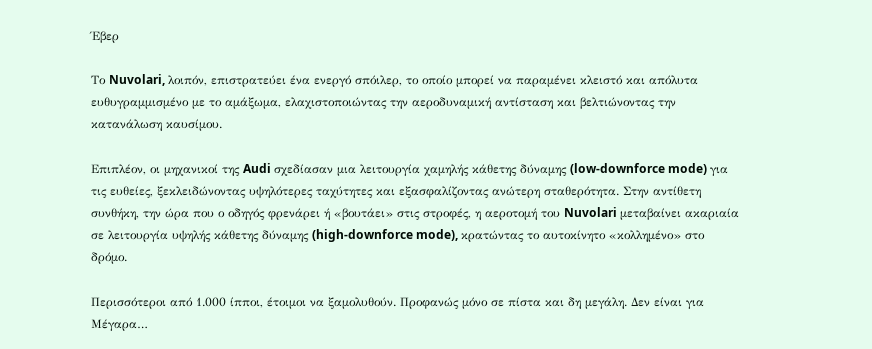Έβερ

Το Nuvolari, λοιπόν, επιστρατεύει ένα ενεργό σπόιλερ, το οποίο μπορεί να παραμένει κλειστό και απόλυτα ευθυγραμμισμένο με το αμάξωμα, ελαχιστοποιώντας την αεροδυναμική αντίσταση και βελτιώνοντας την κατανάλωση καυσίμου.

Επιπλέον, οι μηχανικοί της Audi σχεδίασαν μια λειτουργία χαμηλής κάθετης δύναμης (low-downforce mode) για τις ευθείες, ξεκλειδώνοντας υψηλότερες ταχύτητες και εξασφαλίζοντας ανώτερη σταθερότητα. Στην αντίθετη συνθήκη, την ώρα που ο οδηγός φρενάρει ή «βουτάει» στις στροφές, η αεροτομή του Nuvolari μεταβαίνει ακαριαία σε λειτουργία υψηλής κάθετης δύναμης (high-downforce mode), κρατώντας το αυτοκίνητο «κολλημένο» στο δρόμο.

Περισσότεροι από 1.000 ίπποι, έτοιμοι να ξαμολυθούν. Προφανώς μόνο σε πίστα και δη μεγάλη. Δεν είναι για Μέγαρα…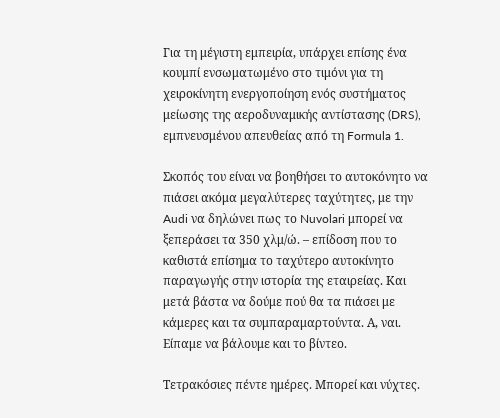Για τη μέγιστη εμπειρία, υπάρχει επίσης ένα κουμπί ενσωματωμένο στο τιμόνι για τη χειροκίνητη ενεργοποίηση ενός συστήματος μείωσης της αεροδυναμικής αντίστασης (DRS), εμπνευσμένου απευθείας από τη Formula 1.

Σκοπός του είναι να βοηθήσει το αυτοκόνητο να πιάσει ακόμα μεγαλύτερες ταχύτητες, με την Audi να δηλώνει πως το Nuvolari μπορεί να ξεπεράσει τα 350 χλμ/ώ. – επίδοση που το καθιστά επίσημα το ταχύτερο αυτοκίνητο παραγωγής στην ιστορία της εταιρείας. Και μετά βάστα να δούμε πού θα τα πιάσει με κάμερες και τα συμπαραμαρτούντα. Α, ναι. Είπαμε να βάλουμε και το βίντεο.

Τετρακόσιες πέντε ημέρες. Μπορεί και νύχτες.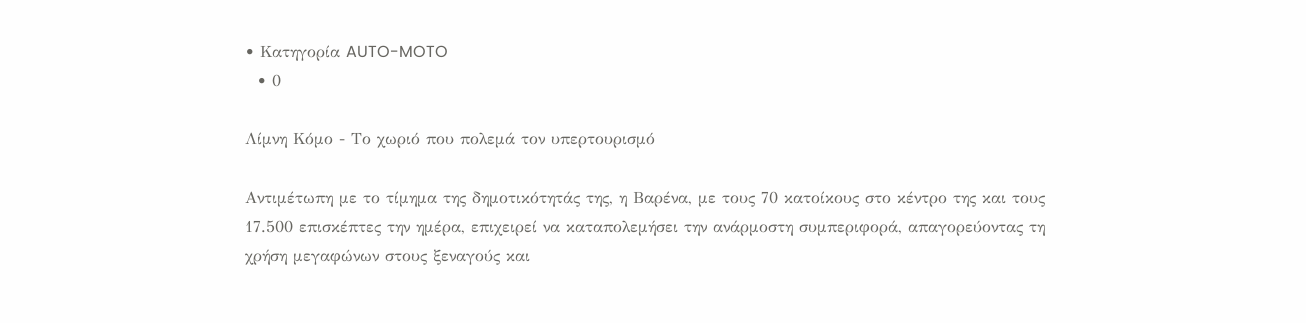• Κατηγορία AUTO-MOTO
  • 0

Λίμνη Κόμο - Το χωριό που πολεμά τον υπερτουρισμό

Αντιμέτωπη με το τίμημα της δημοτικότητάς της, η Βαρένα, με τους 70 κατοίκους στο κέντρο της και τους 17.500 επισκέπτες την ημέρα, επιχειρεί να καταπολεμήσει την ανάρμοστη συμπεριφορά, απαγορεύοντας τη χρήση μεγαφώνων στους ξεναγούς και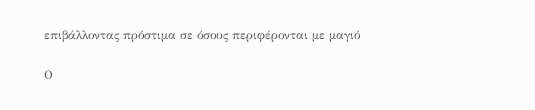επιβάλλοντας πρόστιμα σε όσους περιφέρονται με μαγιό

Ο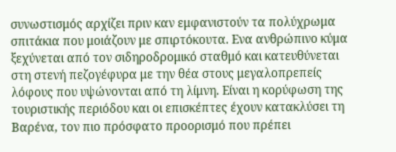συνωστισμός αρχίζει πριν καν εμφανιστούν τα πολύχρωμα σπιτάκια που μοιάζουν με σπιρτόκουτα. Ενα ανθρώπινο κύμα ξεχύνεται από τον σιδηροδρομικό σταθμό και κατευθύνεται στη στενή πεζογέφυρα με την θέα στους μεγαλοπρεπείς λόφους που υψώνονται από τη λίμνη. Είναι η κορύφωση της τουριστικής περιόδου και οι επισκέπτες έχουν κατακλύσει τη Βαρένα, τον πιο πρόσφατο προορισμό που πρέπει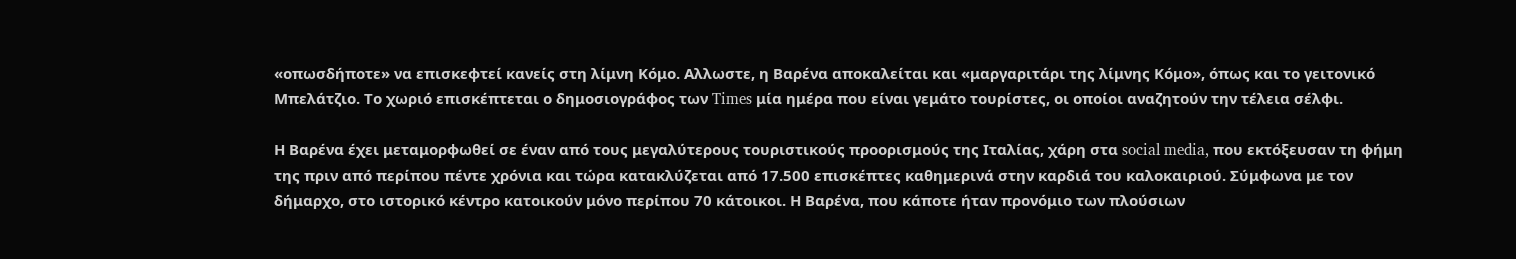«οπωσδήποτε» να επισκεφτεί κανείς στη λίμνη Κόμο. Αλλωστε, η Βαρένα αποκαλείται και «μαργαριτάρι της λίμνης Κόμο», όπως και το γειτονικό Μπελάτζιο. Το χωριό επισκέπτεται ο δημοσιογράφος των Times μία ημέρα που είναι γεμάτο τουρίστες, οι οποίοι αναζητούν την τέλεια σέλφι.

Η Βαρένα έχει μεταμορφωθεί σε έναν από τους μεγαλύτερους τουριστικούς προορισμούς της Ιταλίας, χάρη στα social media, που εκτόξευσαν τη φήμη της πριν από περίπου πέντε χρόνια και τώρα κατακλύζεται από 17.500 επισκέπτες καθημερινά στην καρδιά του καλοκαιριού. Σύμφωνα με τον δήμαρχο, στο ιστορικό κέντρο κατοικούν μόνο περίπου 70 κάτοικοι. Η Βαρένα, που κάποτε ήταν προνόμιο των πλούσιων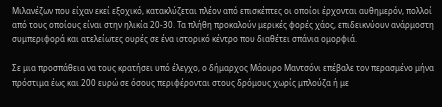Μιλανέζων που είχαν εκεί εξοχικό, κατακλύζεται πλέον από επισκέπτες οι οποίοι έρχονται αυθημερόν, πολλοί από τους οποίους είναι στην ηλικία 20-30. Τα πλήθη προκαλούν μερικές φορές χάος, επιδεικνύουν ανάρμοστη συμπεριφορά και ατελείωτες ουρές σε ένα ιστορικό κέντρο που διαθέτει σπάνια ομορφιά.

Σε μια προσπάθεια να τους κρατήσει υπό έλεγχο, ο δήμαρχος Μάουρο Μαντσόνι επέβαλε τον περασμένο μήνα πρόστιμα έως και 200 ευρώ σε όσους περιφέρονται στους δρόμους χωρίς μπλούζα ή με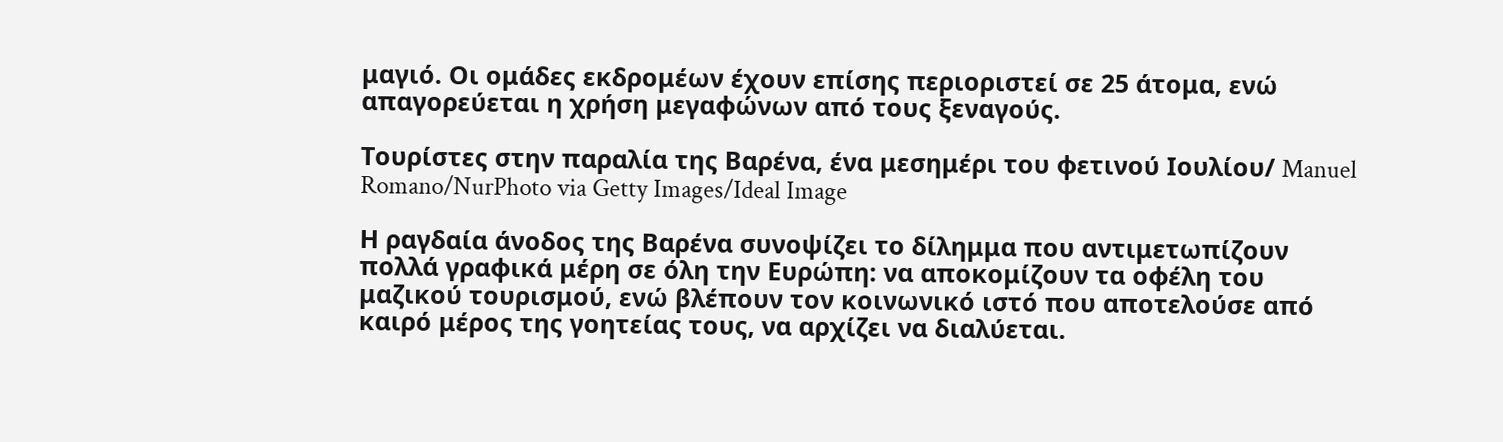μαγιό. Οι ομάδες εκδρομέων έχουν επίσης περιοριστεί σε 25 άτομα, ενώ απαγορεύεται η χρήση μεγαφώνων από τους ξεναγούς.

Τουρίστες στην παραλία της Βαρένα, ένα μεσημέρι του φετινού Ιουλίου/ Manuel Romano/NurPhoto via Getty Images/Ideal Image

Η ραγδαία άνοδος της Βαρένα συνοψίζει το δίλημμα που αντιμετωπίζουν πολλά γραφικά μέρη σε όλη την Ευρώπη: να αποκομίζουν τα οφέλη του μαζικού τουρισμού, ενώ βλέπουν τον κοινωνικό ιστό που αποτελούσε από καιρό μέρος της γοητείας τους, να αρχίζει να διαλύεται.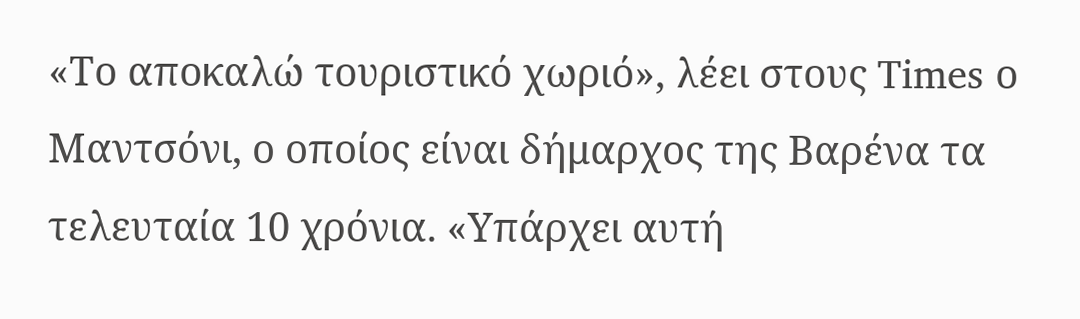«Το αποκαλώ τουριστικό χωριό», λέει στους Times ο Μαντσόνι, ο οποίος είναι δήμαρχος της Βαρένα τα τελευταία 10 χρόνια. «Υπάρχει αυτή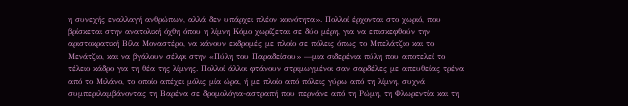η συνεχής εναλλαγή ανθρώπων, αλλά δεν υπάρχει πλέον κοινότητα». Πολλοί έρχονται στο χωριό, που βρίσκεται στην ανατολική όχθη όπου η λίμνη Κόμο χωρίζεται σε δύο μέρη, για να επισκεφθούν την αριστοκρατική Βίλα Μοναστέρο, να κάνουν εκδρομές με πλοίο σε πόλεις όπως το Μπελάτζιο και το Μενάτζιο, και να βγάλουν σέλφι στην «Πύλη του Παραδείσου» —μια σιδερένια πύλη που αποτελεί το τέλειο κάδρο για τη θέα της λίμνης. Πολλοί άλλοι φτάνουν στριμωγμένοι σαν σαρδέλες με απευθείας τρένα από το Μιλάνο, το οποίο απέχει μόλις μία ώρα, ή με πλοίο από πόλεις γύρω από τη λίμνη, συχνά συμπεριλαμβάνοντας τη Βαρένα σε δρομολόγια-αστραπή που περνάνε από τη Ρώμη, τη Φλωρεντία και τη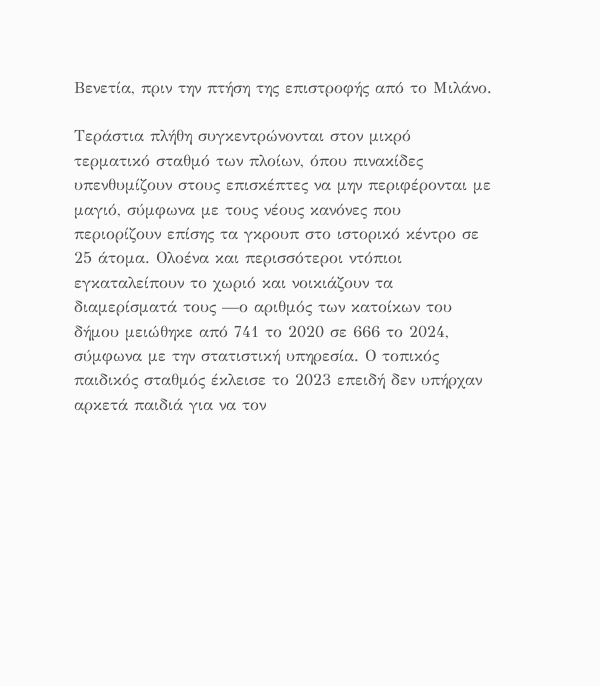Βενετία, πριν την πτήση της επιστροφής από το Μιλάνο.

Τεράστια πλήθη συγκεντρώνονται στον μικρό τερματικό σταθμό των πλοίων, όπου πινακίδες υπενθυμίζουν στους επισκέπτες να μην περιφέρονται με μαγιό, σύμφωνα με τους νέους κανόνες που περιορίζουν επίσης τα γκρουπ στο ιστορικό κέντρο σε 25 άτομα. Ολοένα και περισσότεροι ντόπιοι εγκαταλείπουν το χωριό και νοικιάζουν τα διαμερίσματά τους —ο αριθμός των κατοίκων του δήμου μειώθηκε από 741 το 2020 σε 666 το 2024, σύμφωνα με την στατιστική υπηρεσία. Ο τοπικός παιδικός σταθμός έκλεισε το 2023 επειδή δεν υπήρχαν αρκετά παιδιά για να τον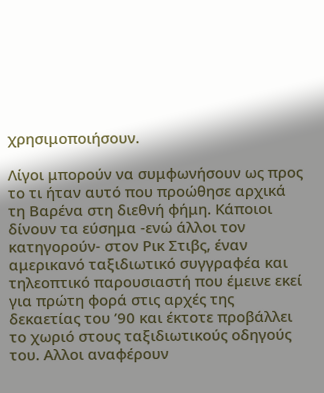χρησιμοποιήσουν.

Λίγοι μπορούν να συμφωνήσουν ως προς το τι ήταν αυτό που προώθησε αρχικά τη Βαρένα στη διεθνή φήμη. Κάποιοι δίνουν τα εύσημα -ενώ άλλοι τον κατηγορούν- στον Ρικ Στιβς, έναν αμερικανό ταξιδιωτικό συγγραφέα και τηλεοπτικό παρουσιαστή που έμεινε εκεί για πρώτη φορά στις αρχές της δεκαετίας του ’90 και έκτοτε προβάλλει το χωριό στους ταξιδιωτικούς οδηγούς του. Αλλοι αναφέρουν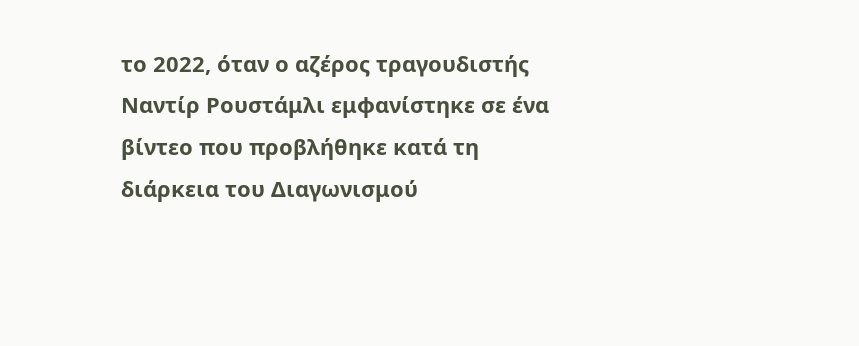το 2022, όταν ο αζέρος τραγουδιστής Ναντίρ Ρουστάμλι εμφανίστηκε σε ένα βίντεο που προβλήθηκε κατά τη διάρκεια του Διαγωνισμού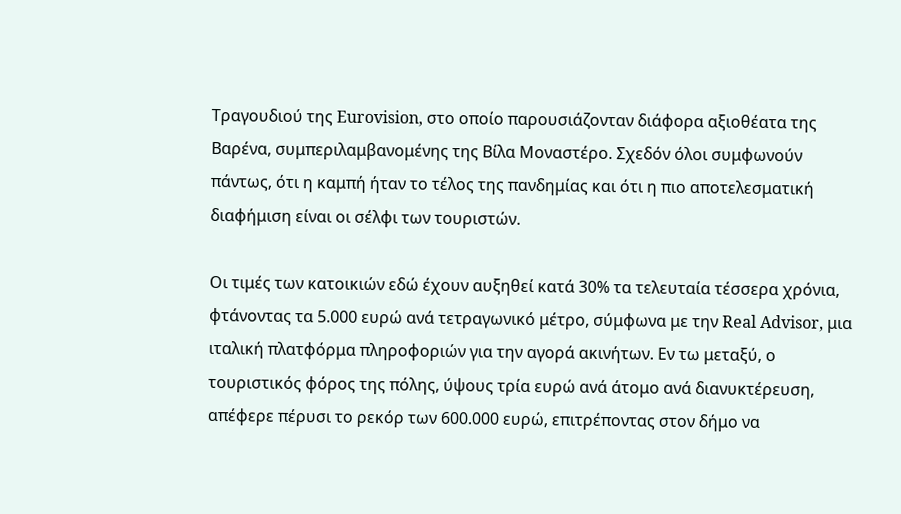Τραγουδιού της Eurovision, στο οποίο παρουσιάζονταν διάφορα αξιοθέατα της Βαρένα, συμπεριλαμβανομένης της Βίλα Μοναστέρο. Σχεδόν όλοι συμφωνούν πάντως, ότι η καμπή ήταν το τέλος της πανδημίας και ότι η πιο αποτελεσματική διαφήμιση είναι οι σέλφι των τουριστών.

Οι τιμές των κατοικιών εδώ έχουν αυξηθεί κατά 30% τα τελευταία τέσσερα χρόνια, φτάνοντας τα 5.000 ευρώ ανά τετραγωνικό μέτρο, σύμφωνα με την Real Advisor, μια ιταλική πλατφόρμα πληροφοριών για την αγορά ακινήτων. Εν τω μεταξύ, ο τουριστικός φόρος της πόλης, ύψους τρία ευρώ ανά άτομο ανά διανυκτέρευση, απέφερε πέρυσι το ρεκόρ των 600.000 ευρώ, επιτρέποντας στον δήμο να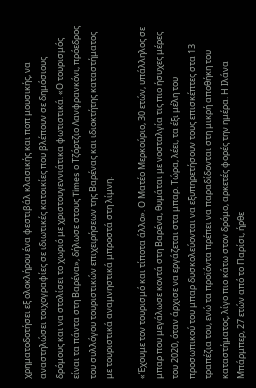χρηματοδοτήσει εξ ολοκλήρου ένα φεστιβάλ κλασικής και ποπ μουσικής, να αναστηλώσει τοιχογραφίες σε ιδιωτικές κατοικίες που βλέπουν σε δημόσιους δρόμους και να στολίσει το χωριό με χριστουγεννιάτικα φωτιστικά. «Ο τουρισμός είναι τα πάντα στη Βαρένα», δήλωσε στους Times ο Τζόρτζιο Λανφρανκόνι, πρόεδρος του συλλόγου τουριστικών επιχειρήσεων της Βαρένας και ιδιοκτήτης καταστήματος με τουριστικά αναμνηστικά μπροστά στη λίμνη.

«Έχουμε τον τουρισμό και τίποτα άλλο». Ο Ματέο Μερκούριο, 30 ετών, υπάλληλος σε μπαρ που μεγάλωσε κοντά στη Βαρένα, θυμάται με νοσταλγία τις πιο ήσυχες μέρες του 2020, όταν άρχισε να εργάζεται στα μπαρ. Τώρα, λέει, τα έξι μέλη του προσωπικού του μπαρ δυσκολεύονται να εξυπηρετήσουν τους επισκέπτες στα 13 τραπέζια του, ενώ τα προϊόντα πρέπει να παραδίδονται στη μικρή αποθήκη του καταστήματος, λίγο πιο κάτω στον δρόμο, αρκετές φορές την ημέρα. Η Ιλάνα Μπάρμπερ, 27 ετών από το Παρίσι, ήρθε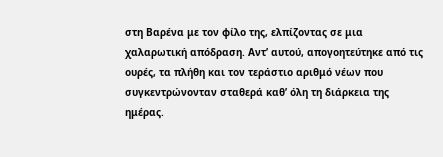στη Βαρένα με τον φίλο της, ελπίζοντας σε μια χαλαρωτική απόδραση. Αντ’ αυτού, απογοητεύτηκε από τις ουρές, τα πλήθη και τον τεράστιο αριθμό νέων που συγκεντρώνονταν σταθερά καθ’ όλη τη διάρκεια της ημέρας.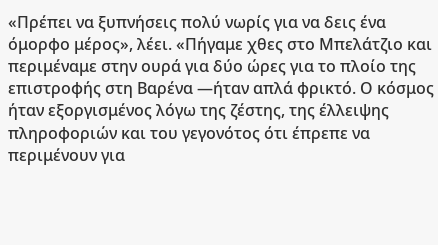«Πρέπει να ξυπνήσεις πολύ νωρίς για να δεις ένα όμορφο μέρος», λέει. «Πήγαμε χθες στο Μπελάτζιο και περιμέναμε στην ουρά για δύο ώρες για το πλοίο της επιστροφής στη Βαρένα —ήταν απλά φρικτό. Ο κόσμος ήταν εξοργισμένος λόγω της ζέστης, της έλλειψης πληροφοριών και του γεγονότος ότι έπρεπε να περιμένουν για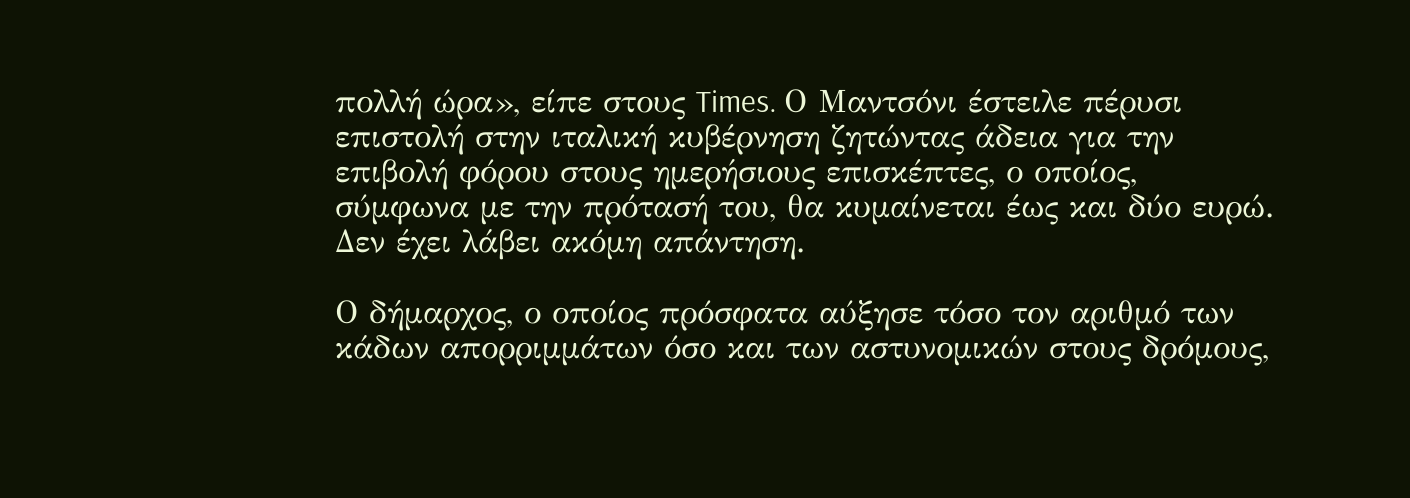πολλή ώρα», είπε στους Times. Ο Μαντσόνι έστειλε πέρυσι επιστολή στην ιταλική κυβέρνηση ζητώντας άδεια για την επιβολή φόρου στους ημερήσιους επισκέπτες, ο οποίος, σύμφωνα με την πρότασή του, θα κυμαίνεται έως και δύο ευρώ. Δεν έχει λάβει ακόμη απάντηση.

Ο δήμαρχος, ο οποίος πρόσφατα αύξησε τόσο τον αριθμό των κάδων απορριμμάτων όσο και των αστυνομικών στους δρόμους,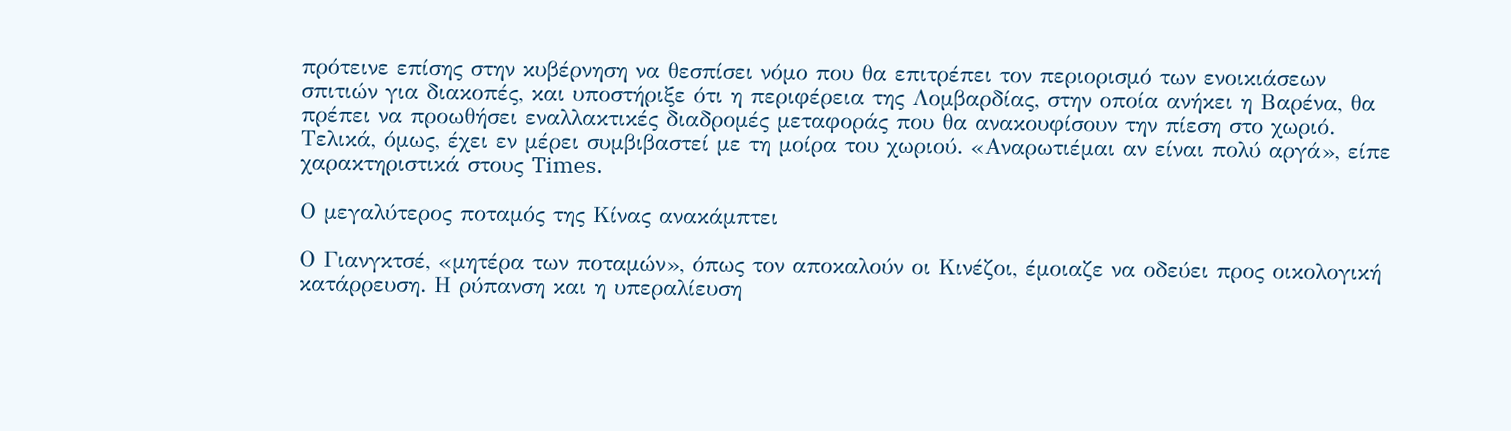πρότεινε επίσης στην κυβέρνηση να θεσπίσει νόμο που θα επιτρέπει τον περιορισμό των ενοικιάσεων σπιτιών για διακοπές, και υποστήριξε ότι η περιφέρεια της Λομβαρδίας, στην οποία ανήκει η Βαρένα, θα πρέπει να προωθήσει εναλλακτικές διαδρομές μεταφοράς που θα ανακουφίσουν την πίεση στο χωριό. Τελικά, όμως, έχει εν μέρει συμβιβαστεί με τη μοίρα του χωριού. «Αναρωτιέμαι αν είναι πολύ αργά», είπε χαρακτηριστικά στους Times.

Ο μεγαλύτερος ποταμός της Κίνας ανακάμπτει

Ο Γιανγκτσέ, «μητέρα των ποταμών», όπως τον αποκαλούν οι Κινέζοι, έμοιαζε να οδεύει προς οικολογική κατάρρευση. Η ρύπανση και η υπεραλίευση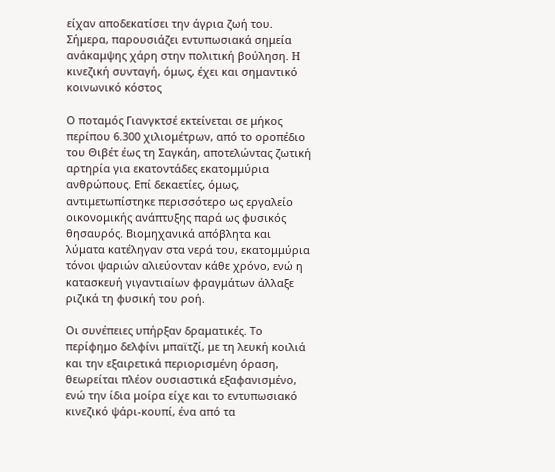είχαν αποδεκατίσει την άγρια ζωή του. Σήμερα, παρουσιάζει εντυπωσιακά σημεία ανάκαμψης χάρη στην πολιτική βούληση. H κινεζική συνταγή, όμως, έχει και σημαντικό κοινωνικό κόστος

Ο ποταμός Γιανγκτσέ εκτείνεται σε μήκος περίπου 6.300 χιλιομέτρων, από το οροπέδιο του Θιβέτ έως τη Σαγκάη, αποτελώντας ζωτική αρτηρία για εκατοντάδες εκατομμύρια ανθρώπους. Επί δεκαετίες, όμως, αντιμετωπίστηκε περισσότερο ως εργαλείο οικονομικής ανάπτυξης παρά ως φυσικός θησαυρός. Βιομηχανικά απόβλητα και λύματα κατέληγαν στα νερά του, εκατομμύρια τόνοι ψαριών αλιεύονταν κάθε χρόνο, ενώ η κατασκευή γιγαντιαίων φραγμάτων άλλαξε ριζικά τη φυσική του ροή.

Οι συνέπειες υπήρξαν δραματικές. Το περίφημο δελφίνι μπαϊτζί, με τη λευκή κοιλιά και την εξαιρετικά περιορισμένη όραση, θεωρείται πλέον ουσιαστικά εξαφανισμένο, ενώ την ίδια μοίρα είχε και το εντυπωσιακό κινεζικό ψάρι-κουπί, ένα από τα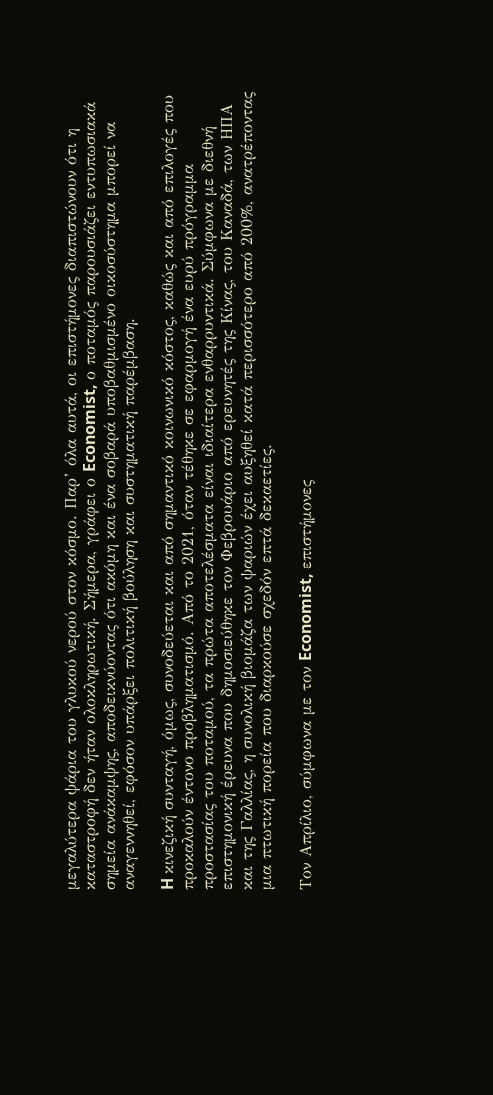μεγαλύτερα ψάρια του γλυκού νερού στον κόσμο. Παρ’ όλα αυτά, οι επιστήμονες διαπιστώνουν ότι η καταστροφή δεν ήταν ολοκληρωτική. Σήμερα, γράφει ο Economist, ο ποταμός παρουσιάζει εντυπωσιακά σημεία ανάκαμψης, αποδεικνύοντας ότι ακόμη και ένα σοβαρά υποβαθμισμένο οικοσύστημα μπορεί να αναγεννηθεί, εφόσον υπάρξει πολιτική βούληση και συστηματική παρέμβαση.

H κινεζική συνταγή, όμως, συνοδεύεται και από σημαντικό κοινωνικό κόστος, καθώς και από επιλογές που προκαλούν έντονο προβληματισμό. Από το 2021, όταν τέθηκε σε εφαρμογή ένα ευρύ πρόγραμμα προστασίας του ποταμού, τα πρώτα αποτελέσματα είναι ιδιαίτερα ενθαρρυντικά. Σύμφωνα με διεθνή επιστημονική έρευνα που δημοσιεύθηκε τον Φεβρουάριο από ερευνητές της Κίνας, του Καναδά, των ΗΠΑ και της Γαλλίας, η συνολική βιομάζα των ψαριών έχει αυξηθεί κατά περισσότερο από 200%, ανατρέποντας μια πτωτική πορεία που διαρκούσε σχεδόν επτά δεκαετίες.

Τον Απρίλιο, σύμφωνα με τον Economist, επιστήμονες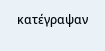κατέγραψαν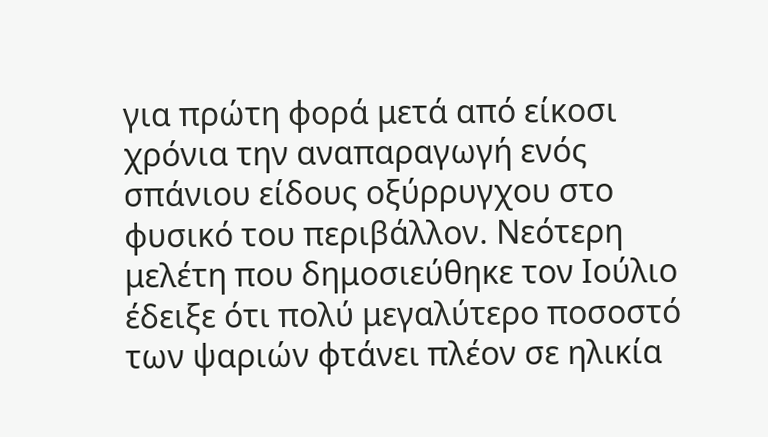για πρώτη φορά μετά από είκοσι χρόνια την αναπαραγωγή ενός σπάνιου είδους οξύρρυγχου στο φυσικό του περιβάλλον. Νεότερη μελέτη που δημοσιεύθηκε τον Ιούλιο έδειξε ότι πολύ μεγαλύτερο ποσοστό των ψαριών φτάνει πλέον σε ηλικία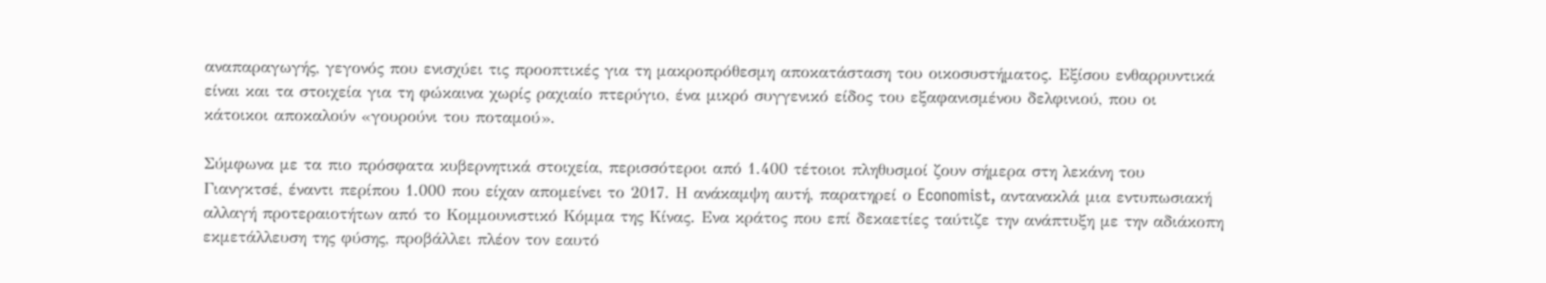αναπαραγωγής, γεγονός που ενισχύει τις προοπτικές για τη μακροπρόθεσμη αποκατάσταση του οικοσυστήματος. Εξίσου ενθαρρυντικά είναι και τα στοιχεία για τη φώκαινα χωρίς ραχιαίο πτερύγιο, ένα μικρό συγγενικό είδος του εξαφανισμένου δελφινιού, που οι κάτοικοι αποκαλούν «γουρούνι του ποταμού».

Σύμφωνα με τα πιο πρόσφατα κυβερνητικά στοιχεία, περισσότεροι από 1.400 τέτοιοι πληθυσμοί ζουν σήμερα στη λεκάνη του Γιανγκτσέ, έναντι περίπου 1.000 που είχαν απομείνει το 2017. Η ανάκαμψη αυτή, παρατηρεί ο Economist, αντανακλά μια εντυπωσιακή αλλαγή προτεραιοτήτων από το Κομμουνιστικό Κόμμα της Κίνας. Ενα κράτος που επί δεκαετίες ταύτιζε την ανάπτυξη με την αδιάκοπη εκμετάλλευση της φύσης, προβάλλει πλέον τον εαυτό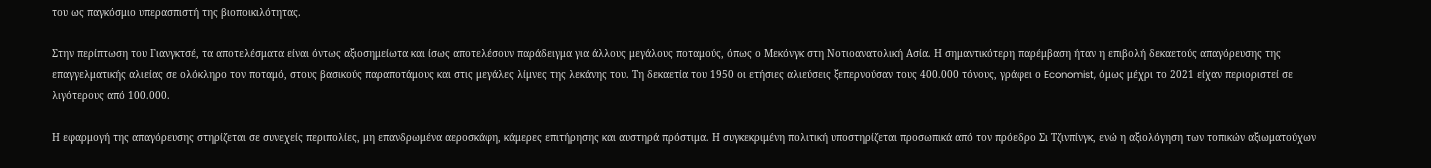του ως παγκόσμιο υπερασπιστή της βιοποικιλότητας.

Στην περίπτωση του Γιανγκτσέ, τα αποτελέσματα είναι όντως αξιοσημείωτα και ίσως αποτελέσουν παράδειγμα για άλλους μεγάλους ποταμούς, όπως ο Μεκόνγκ στη Νοτιοανατολική Ασία. Η σημαντικότερη παρέμβαση ήταν η επιβολή δεκαετούς απαγόρευσης της επαγγελματικής αλιείας σε ολόκληρο τον ποταμό, στους βασικούς παραποτάμους και στις μεγάλες λίμνες της λεκάνης του. Τη δεκαετία του 1950 οι ετήσιες αλιεύσεις ξεπερνούσαν τους 400.000 τόνους, γράφει ο Economist, όμως μέχρι το 2021 είχαν περιοριστεί σε λιγότερους από 100.000.

Η εφαρμογή της απαγόρευσης στηρίζεται σε συνεχείς περιπολίες, μη επανδρωμένα αεροσκάφη, κάμερες επιτήρησης και αυστηρά πρόστιμα. Η συγκεκριμένη πολιτική υποστηρίζεται προσωπικά από τον πρόεδρο Σι Τζινπίνγκ, ενώ η αξιολόγηση των τοπικών αξιωματούχων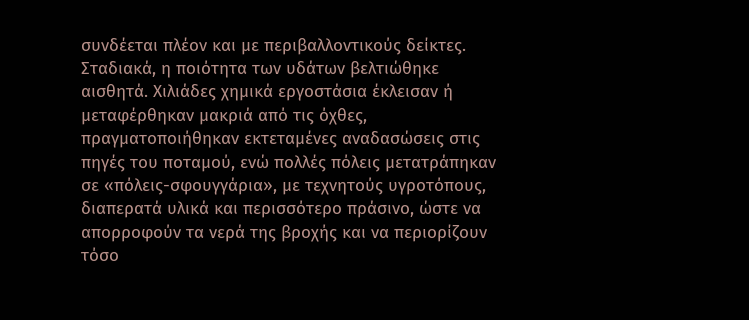συνδέεται πλέον και με περιβαλλοντικούς δείκτες. Σταδιακά, η ποιότητα των υδάτων βελτιώθηκε αισθητά. Χιλιάδες χημικά εργοστάσια έκλεισαν ή μεταφέρθηκαν μακριά από τις όχθες, πραγματοποιήθηκαν εκτεταμένες αναδασώσεις στις πηγές του ποταμού, ενώ πολλές πόλεις μετατράπηκαν σε «πόλεις-σφουγγάρια», με τεχνητούς υγροτόπους, διαπερατά υλικά και περισσότερο πράσινο, ώστε να απορροφούν τα νερά της βροχής και να περιορίζουν τόσο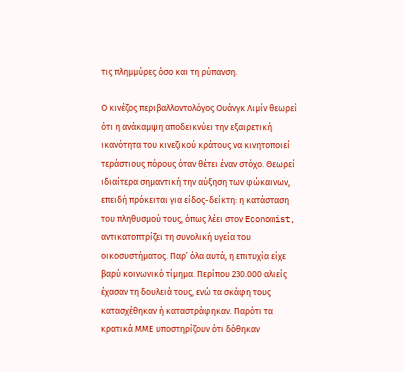τις πλημμύρες όσο και τη ρύπανση.

Ο κινέζος περιβαλλοντολόγος Ουάνγκ Λιμίν θεωρεί ότι η ανάκαμψη αποδεικνύει την εξαιρετική ικανότητα του κινεζικού κράτους να κινητοποιεί τεράστιους πόρους όταν θέτει έναν στόχο. Θεωρεί ιδιαίτερα σημαντική την αύξηση των φώκαινων, επειδή πρόκειται για είδος-δείκτη: η κατάσταση του πληθυσμού τους, όπως λέει στον Economist, αντικατοπτρίζει τη συνολική υγεία του οικοσυστήματος. Παρ’ όλα αυτά, η επιτυχία είχε βαρύ κοινωνικό τίμημα. Περίπου 230.000 αλιείς έχασαν τη δουλειά τους, ενώ τα σκάφη τους κατασχέθηκαν ή καταστράφηκαν. Παρότι τα κρατικά ΜΜΕ υποστηρίζουν ότι δόθηκαν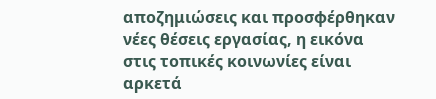αποζημιώσεις και προσφέρθηκαν νέες θέσεις εργασίας, η εικόνα στις τοπικές κοινωνίες είναι αρκετά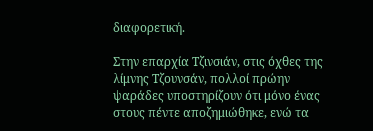διαφορετική.

Στην επαρχία Τζινσιάν, στις όχθες της λίμνης Τζουνσάν, πολλοί πρώην ψαράδες υποστηρίζουν ότι μόνο ένας στους πέντε αποζημιώθηκε, ενώ τα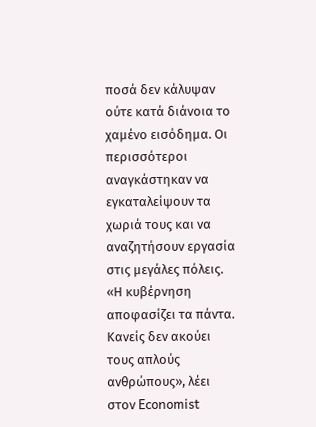ποσά δεν κάλυψαν ούτε κατά διάνοια το χαμένο εισόδημα. Οι περισσότεροι αναγκάστηκαν να εγκαταλείψουν τα χωριά τους και να αναζητήσουν εργασία στις μεγάλες πόλεις. «Η κυβέρνηση αποφασίζει τα πάντα. Κανείς δεν ακούει τους απλούς ανθρώπους», λέει στον Economist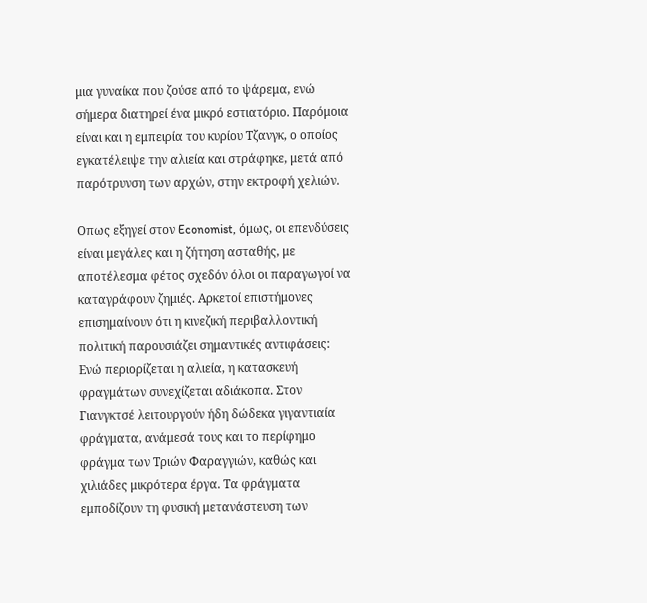μια γυναίκα που ζούσε από το ψάρεμα, ενώ σήμερα διατηρεί ένα μικρό εστιατόριο. Παρόμοια είναι και η εμπειρία του κυρίου Τζανγκ, ο οποίος εγκατέλειψε την αλιεία και στράφηκε, μετά από παρότρυνση των αρχών, στην εκτροφή χελιών.

Οπως εξηγεί στον Economist, όμως, οι επενδύσεις είναι μεγάλες και η ζήτηση ασταθής, με αποτέλεσμα φέτος σχεδόν όλοι οι παραγωγοί να καταγράφουν ζημιές. Αρκετοί επιστήμονες επισημαίνουν ότι η κινεζική περιβαλλοντική πολιτική παρουσιάζει σημαντικές αντιφάσεις: Ενώ περιορίζεται η αλιεία, η κατασκευή φραγμάτων συνεχίζεται αδιάκοπα. Στον Γιανγκτσέ λειτουργούν ήδη δώδεκα γιγαντιαία φράγματα, ανάμεσά τους και το περίφημο φράγμα των Τριών Φαραγγιών, καθώς και χιλιάδες μικρότερα έργα. Τα φράγματα εμποδίζουν τη φυσική μετανάστευση των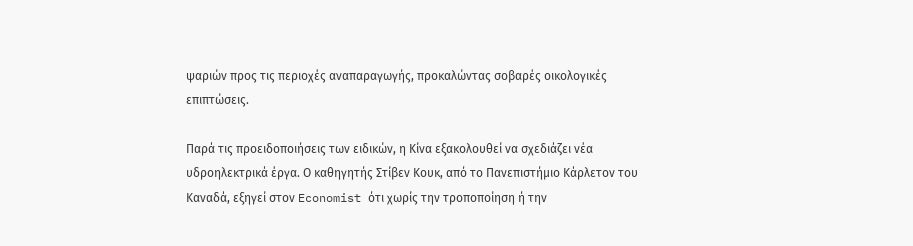ψαριών προς τις περιοχές αναπαραγωγής, προκαλώντας σοβαρές οικολογικές επιπτώσεις.

Παρά τις προειδοποιήσεις των ειδικών, η Κίνα εξακολουθεί να σχεδιάζει νέα υδροηλεκτρικά έργα. Ο καθηγητής Στίβεν Κουκ, από το Πανεπιστήμιο Κάρλετον του Καναδά, εξηγεί στον Economist ότι χωρίς την τροποποίηση ή την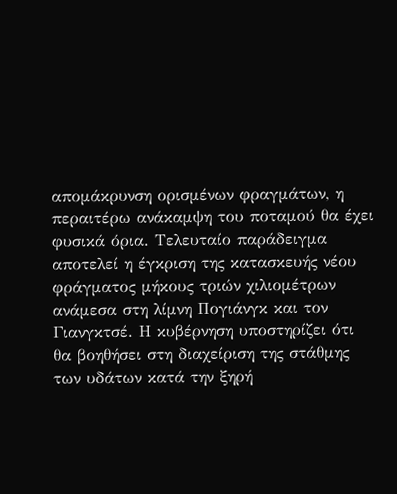απομάκρυνση ορισμένων φραγμάτων, η περαιτέρω ανάκαμψη του ποταμού θα έχει φυσικά όρια. Τελευταίο παράδειγμα αποτελεί η έγκριση της κατασκευής νέου φράγματος μήκους τριών χιλιομέτρων ανάμεσα στη λίμνη Πογιάνγκ και τον Γιανγκτσέ. Η κυβέρνηση υποστηρίζει ότι θα βοηθήσει στη διαχείριση της στάθμης των υδάτων κατά την ξηρή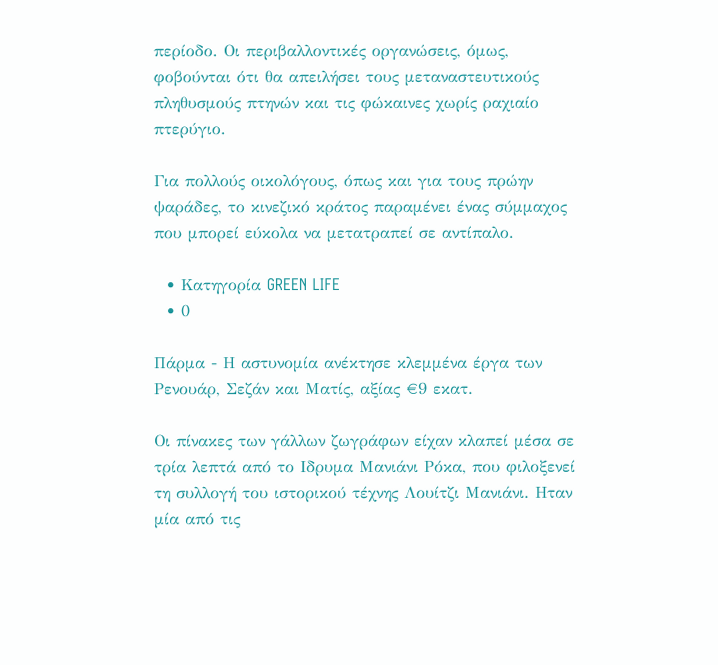περίοδο. Οι περιβαλλοντικές οργανώσεις, όμως, φοβούνται ότι θα απειλήσει τους μεταναστευτικούς πληθυσμούς πτηνών και τις φώκαινες χωρίς ραχιαίο πτερύγιο.

Για πολλούς οικολόγους, όπως και για τους πρώην ψαράδες, το κινεζικό κράτος παραμένει ένας σύμμαχος που μπορεί εύκολα να μετατραπεί σε αντίπαλο.

  • Κατηγορία GREEN LIFE
  • 0

Πάρμα - Η αστυνομία ανέκτησε κλεμμένα έργα των Ρενουάρ, Σεζάν και Ματίς, αξίας €9 εκατ.

Οι πίνακες των γάλλων ζωγράφων είχαν κλαπεί μέσα σε τρία λεπτά από το Ιδρυμα Μανιάνι Ρόκα, που φιλοξενεί τη συλλογή του ιστορικού τέχνης Λουίτζι Μανιάνι. Ηταν μία από τις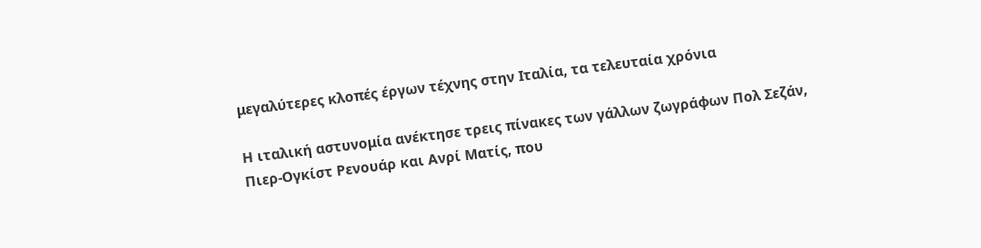μεγαλύτερες κλοπές έργων τέχνης στην Ιταλία, τα τελευταία χρόνια

Η ιταλική αστυνομία ανέκτησε τρεις πίνακες των γάλλων ζωγράφων Πολ Σεζάν, Πιερ-Ογκίστ Ρενουάρ και Ανρί Ματίς, που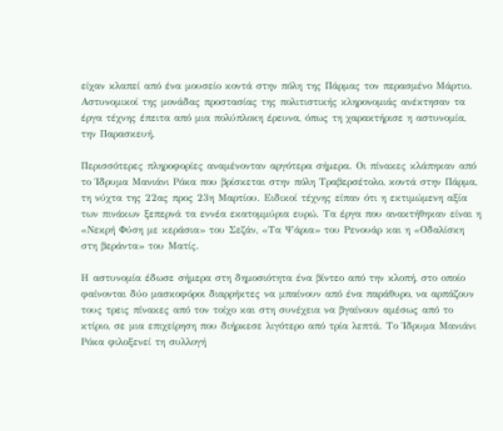είχαν κλαπεί από ένα μουσείο κοντά στην πόλη της Πάρμας τον περασμένο Μάρτιο. Αστυνομικοί της μονάδας προστασίας της πολιτιστικής κληρονομιάς ανέκτησαν τα έργα τέχνης έπειτα από μια πολύπλοκη έρευνα, όπως τη χαρακτήρισε η αστυνομία, την Παρασκευή.

Περισσότερες πληροφορίες αναμένονταν αργότερα σήμερα. Οι πίνακες κλάπηκαν από το Ίδρυμα Μανιάνι Ρόκα που βρίσκεται στην πόλη Τραβερσέτολο, κοντά στην Πάρμα, τη νύχτα της 22ας προς 23η Μαρτίου. Ειδικοί τέχνης είπαν ότι η εκτιμώμενη αξία των πινάκων ξεπερνά τα εννέα εκατομμύρια ευρώ. Τα έργα που ανακτήθηκαν είναι η «Νεκρή Φύση με κεράσια» του Σεζάν, «Τα Ψάρια» του Ρενουάρ και η «Οδαλίσκη στη βεράντα» του Ματίς.

Η αστυνομία έδωσε σήμερα στη δημοσιότητα ένα βίντεο από την κλοπή, στο οποίο φαίνονται δύο μασκοφόροι διαρρήκτες να μπαίνουν από ένα παράθυρο, να αρπάζουν τους τρεις πίνακες από τον τοίχο και στη συνέχεια να βγαίνουν αμέσως από το κτίριο, σε μια επιχείρηση που διήρκεσε λιγότερο από τρία λεπτά. Το Ίδρυμα Μανιάνι Ρόκα φιλοξενεί τη συλλογή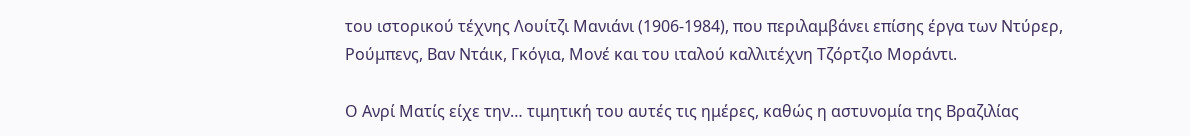του ιστορικού τέχνης Λουίτζι Μανιάνι (1906-1984), που περιλαμβάνει επίσης έργα των Ντύρερ, Ρούμπενς, Βαν Ντάικ, Γκόγια, Μονέ και του ιταλού καλλιτέχνη Τζόρτζιο Μοράντι.

Ο Ανρί Ματίς είχε την… τιμητική του αυτές τις ημέρες, καθώς η αστυνομία της Βραζιλίας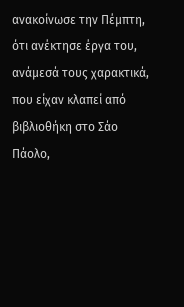ανακοίνωσε την Πέμπτη, ότι ανέκτησε έργα του, ανάμεσά τους χαρακτικά, που είχαν κλαπεί από βιβλιοθήκη στο Σάο Πάολο,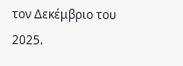τον Δεκέμβριο του 2025.